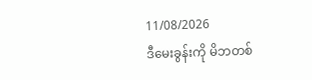11/08/2026
ဒီမေးခွန်းကို မိဘတစ်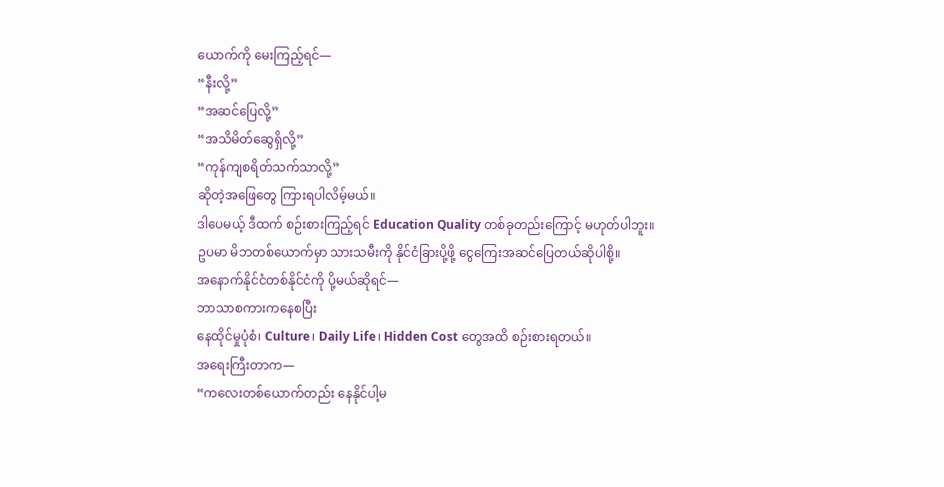ယောက်ကို မေးကြည့်ရင်—
“နီးလို့”
“အဆင်ပြေလို့”
“အသိမိတ်ဆွေရှိလို့”
“ကုန်ကျစရိတ်သက်သာလို့”
ဆိုတဲ့အဖြေတွေ ကြားရပါလိမ့်မယ်။
ဒါပေမယ့် ဒီထက် စဉ်းစားကြည့်ရင် Education Quality တစ်ခုတည်းကြောင့် မဟုတ်ပါဘူး။
ဥပမာ မိဘတစ်ယောက်မှာ သားသမီးကို နိုင်ငံခြားပို့ဖို့ ငွေကြေးအဆင်ပြေတယ်ဆိုပါစို့။
အနောက်နိုင်ငံတစ်နိုင်ငံကို ပို့မယ်ဆိုရင်—
ဘာသာစကားကနေစပြီး
နေထိုင်မှုပုံစံ၊ Culture၊ Daily Life၊ Hidden Cost တွေအထိ စဉ်းစားရတယ်။
အရေးကြီးတာက—
“ကလေးတစ်ယောက်တည်း နေနိုင်ပါ့မ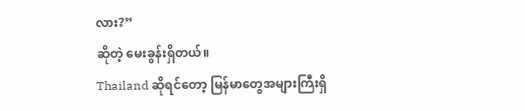လား?”
ဆိုတဲ့ မေးခွန်းရှိတယ်။
Thailand ဆိုရင်တော့ မြန်မာတွေအများကြီးရှိ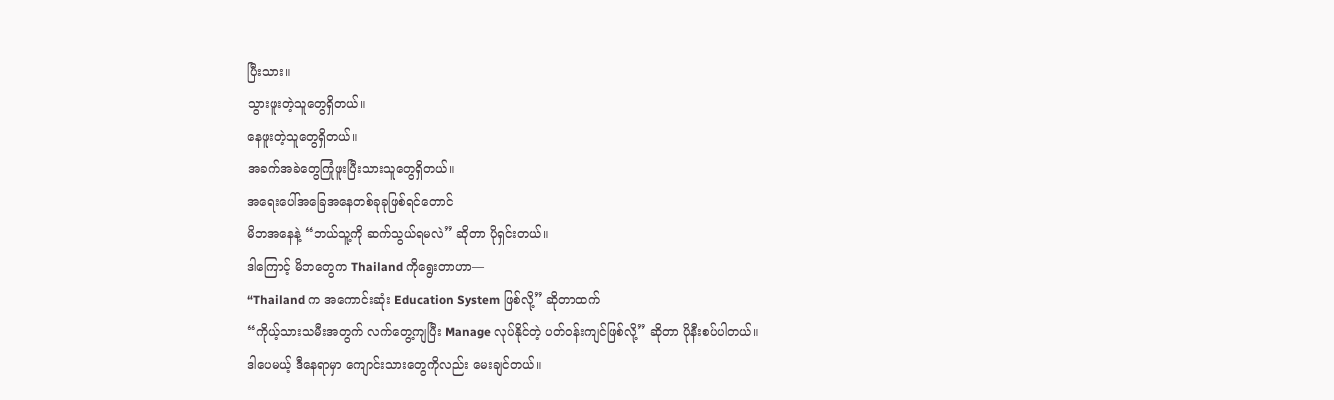ပြီးသား။
သွားဖူးတဲ့သူတွေရှိတယ်။
နေဖူးတဲ့သူတွေရှိတယ်။
အခက်အခဲတွေကြုံဖူးပြီးသားသူတွေရှိတယ်။
အရေးပေါ်အခြေအနေတစ်ခုခုဖြစ်ရင်တောင်
မိဘအနေနဲ့ “ဘယ်သူ့ကို ဆက်သွယ်ရမလဲ” ဆိုတာ ပိုရှင်းတယ်။
ဒါကြောင့် မိဘတွေက Thailand ကိုရွေးတာဟာ—
“Thailand က အကောင်းဆုံး Education System ဖြစ်လို့” ဆိုတာထက်
“ကိုယ့်သားသမီးအတွက် လက်တွေ့ကျပြီး Manage လုပ်နိုင်တဲ့ ပတ်ဝန်းကျင်ဖြစ်လို့” ဆိုတာ ပိုနီးစပ်ပါတယ်။
ဒါပေမယ့် ဒီနေရာမှာ ကျောင်းသားတွေကိုလည်း မေးချင်တယ်။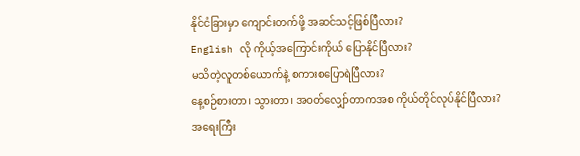နိုင်ငံခြားမှာ ကျောင်းတက်ဖို့ အဆင်သင့်ဖြစ်ပြီလား?
English လို ကိုယ့်အကြောင်းကိုယ် ပြောနိုင်ပြီလား?
မသိတဲ့လူတစ်ယောက်နဲ့ စကားစပြောရဲပြီလား?
နေ့စဉ်စားတာ၊ သွားတာ၊ အဝတ်လျှော်တာကအစ ကိုယ်တိုင်လုပ်နိုင်ပြီလား?
အရေးကြီး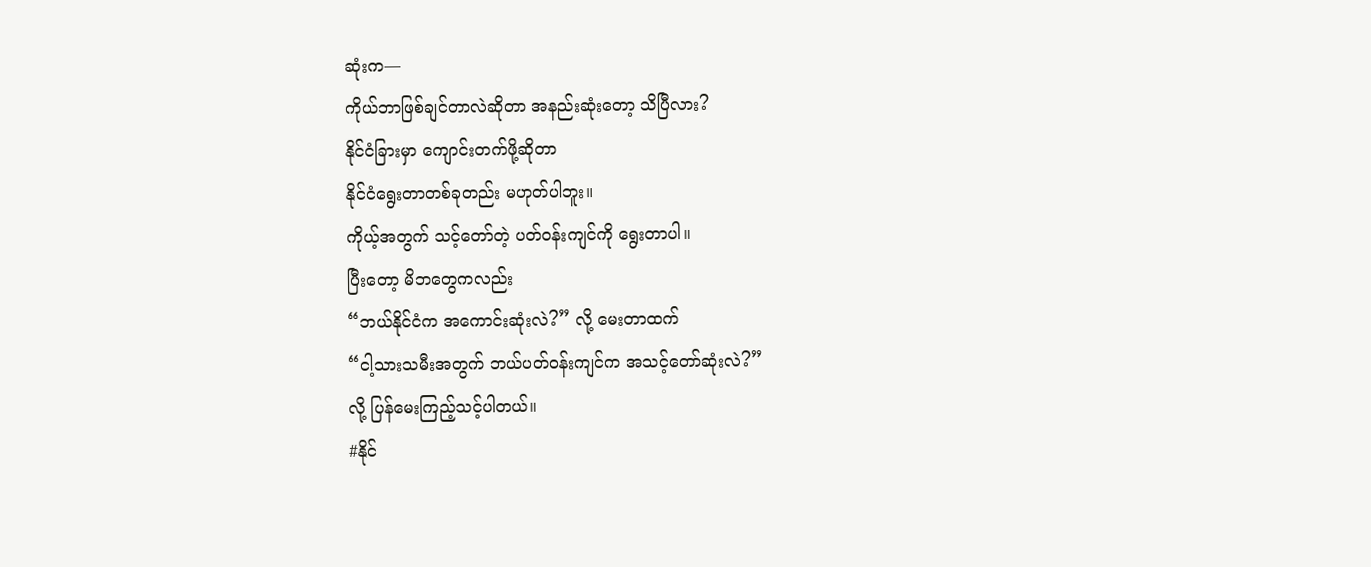ဆုံးက—
ကိုယ်ဘာဖြစ်ချင်တာလဲဆိုတာ အနည်းဆုံးတော့ သိပြီလား?
နိုင်ငံခြားမှာ ကျောင်းတက်ဖို့ဆိုတာ
နိုင်ငံရွေးတာတစ်ခုတည်း မဟုတ်ပါဘူး။
ကိုယ့်အတွက် သင့်တော်တဲ့ ပတ်ဝန်းကျင်ကို ရွေးတာပါ။
ပြီးတော့ မိဘတွေကလည်း
“ဘယ်နိုင်ငံက အကောင်းဆုံးလဲ?” လို့ မေးတာထက်
“ငါ့သားသမီးအတွက် ဘယ်ပတ်ဝန်းကျင်က အသင့်တော်ဆုံးလဲ?”
လို့ ပြန်မေးကြည့်သင့်ပါတယ်။
#နိုင်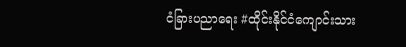ငံခြားပညာရေး #ထိုင်းနိုင်ငံကျောင်းသား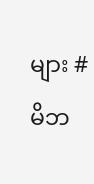များ #မိဘ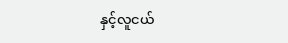နှင့်လူငယ်